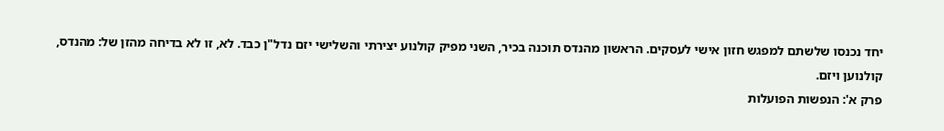יחד נכנסו שלשתם למפגש חזון אישי לעסקים. הראשון מהנדס תוכנה בכיר, השני מפיק קולנוע יצירתי והשלישי יזם נדל"ן כבד. לא, זו לא בדיחה מהזן של: מהנדס, קולנוען ויזם.
פרק א': הנפשות הפועלות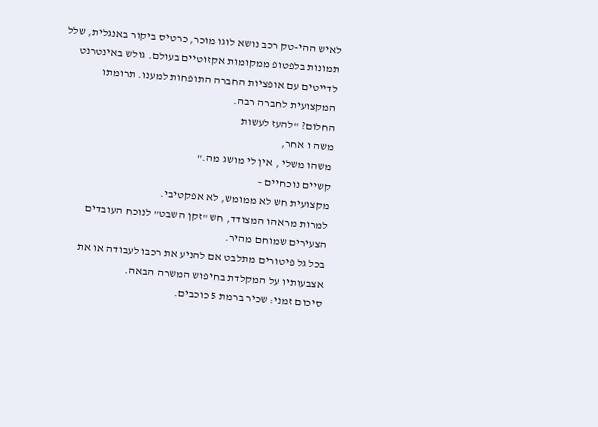לאיש ההי-טק רכב נושא לוגו מוכר, כרטיס ביקור באנגלית, שלל תמונות בלפטופ ממקומות אקזוטיים בעולם. גולש באינטרנט לדייטים עם אופציות החברה התופחות למענו. תרומתו המקצועית לחברה רבה.
החלום? "להעז לעשות
משה ו אחר,
משהו משלי , אין לי מושג מה."
קשיים נוכחיים –
מקצועית חש לא ממומש, לא אפקטיבי.
למרות מראהו המצודד, חש "זקן השבט" לנוכח העובדים הצעירים שמוחם מהיר.
בכל גל פיטורים מתלבט אם להניע את רכבו לעבודה או את אצבעותיו על המקלדת בחיפוש המשרה הבאה.
סיכום זמני: שכיר ברמת 5 כוכבים.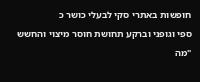חופשות באתרי סקי לבעלי כושר כ
ספי וגופני וברקע תחושת חוסר מיצוי והחשש "מה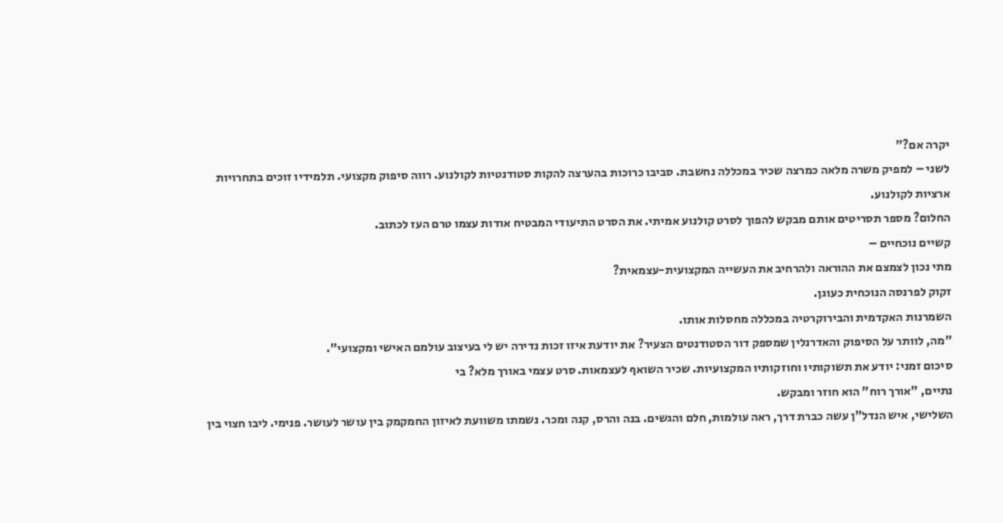יקרה אם?"
לשני – למפיק משרה מלאה כמרצה שכיר במכללה נחשבת. סביבו כרוכות בהערצה להקות סטודנטיות לקולנוע. רווה סיפוק מקצועי. תלמידיו זוכים בתחרויות ארציות לקולנוע.
החלום? מספר תסריטים אותם מבקש להפוך לסרט קולנוע אמיתי. את הסרט התיעודי המבטיח אודות עצמו טרם העז לכתוב.
קשיים נוכחיים –
מתי נכון לצמצם את ההוראה ולהרחיב את העשייה המקצועית-עצמאית?
זקוק לפרנסה הנוכחית כעוגן.
השמרנות האקדמית והבירוקרטיה במכללה מחסלות אותו.
"מה, לוותר על הסיפוק והאדרנלין שמספק דור הסטודנטים הצעיר? את יודעת איזו זכות נדירה יש לי בעיצוב עולמם האישי ומקצועי".
סיכום זמני: יודע את תשוקותיו וחוזקותיו המקצועיות. שכיר השואף לעצמאות. סרט עצמי באורך מלא? בי
נתיים, "אורך רוח" הוא חוזר ומבקש.
השלישי, איש הנדל"ן עשה כברת דרך, ראה עולמות, חלם והגשים. בנה והרס, קנה ומכר. נשמתו משוועת לאיזון החמקמק בין עושר לעושר. פנימי. ליבו חצוי בין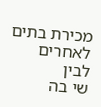מכירת בתים לאחרים לבין
שי בה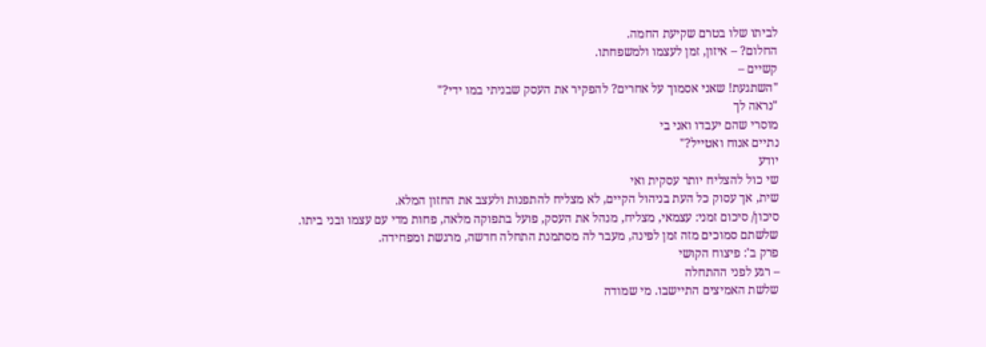לביתו שלו בטרם שקיעת החמה.
החלום? – איזון, זמן לעצמו ולמשפחתו.
קשיים –
"השתגעת! שאני אסמוך על אחרים? להפקיר את העסק שבניתי במו ידי?"
"נראה לך
מוסרי שהם יעבדו ואני בי
נתיים אנוח ואטייל?"
יודע
שי כול להצליח יותר עסקית ואי
שית, אך עסוק כל העת בניהול הקיים, לא מצליח להתפנות ולעצב את החזון המלא.
סיכון/ סיכום זמני: עצמאי, מצליח, מנהל את העסק, פועל בתפוקה מלאה, פחות מדי עם עצמו ובני ביתו.
שלשתם סמוכים מזה זמן לפינה, מעבר לה מסתמנת התחלה חדשה, מרגשת ומפחידה.
פרק ב': פיצוח הקושי
– רגע לפני ההתחלה
שלשת האמיצים התיישבו. מי שמודה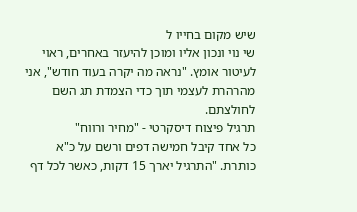שיש מקום בחייו ל
שי נוי ונכון אליו ומוכן להיעזר באחרים, ראוי לעיטור אומץ. "נראה מה יקרה בעוד חודש", אני מהרהרת לעצמי תוך כדי הצמדת תג השם לחולצתם.
תרגיל פיצוח דיסקרטי - "מחיר ורווח"
כל אחד קיבל חמישה דפים ורשם על כ"א כותרת. "התרגיל יארך 15 דקות, כאשר לכל דף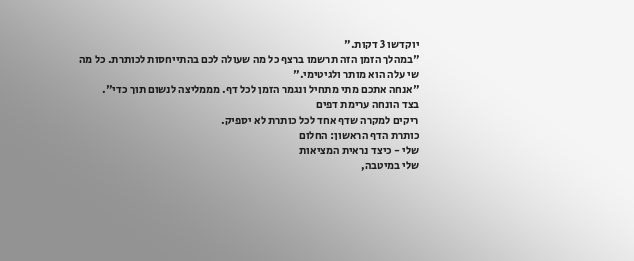יוקדשו 3 דקות."
"במהלך הזמן הזה תרשמו ברצף כל מה שעולה לכם בהתייחסות לכותרת. כל מה
שי עלה הוא מותר ולגיטימי."
"אנחה אתכם מתי מתחיל ונגמר הזמן לכל דף. מממליצה לנשום תוך כדי".
בצד הונחה ערימת דפים
ריקים למקרה שדף אחד לכל כותרת לא יספיק.
כותרת הדף הראשון: החלום
שלי - כיצד נראית המציאות
שלי במיטבה,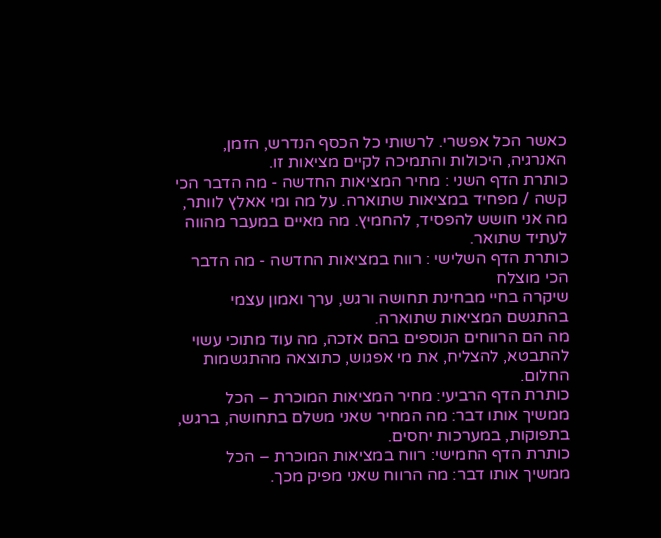כאשר הכל אפשרי. לרשותי כל הכסף הנדרש, הזמן, האנרגיה, היכולות והתמיכה לקיים מציאות זו.
כותרת הדף השני : מחיר המציאות החדשה - מה הדבר הכי קשה / מפחיד במציאות שתוארה. על מה ומי אאלץ לוותר, מה אני חושש להפסיד, להחמיץ. מה מאיים במעבר מהווה לעתיד שתואר.
כותרת הדף השלישי : רווח במציאות החדשה - מה הדבר הכי מוצלח
שיקרה בחיי מבחינת תחושה ורגש, ערך ואמון עצמי בהתגשם המציאות שתוארה.
מה הם הרווחים הנוספים בהם אזכה, מה עוד מתוכי עשוי להתבטא, להצליח, את מי אפגוש, כתוצאה מהתגשמות החלום.
כותרת הדף הרביעי: מחיר המציאות המוכרת – הכל ממשיך אותו דבר: מה המחיר שאני משלם בתחושה, ברגש, בתפוקות, במערכות יחסים.
כותרת הדף החמישי: רווח במציאות המוכרת – הכל ממשיך אותו דבר: מה הרווח שאני מפיק מכך.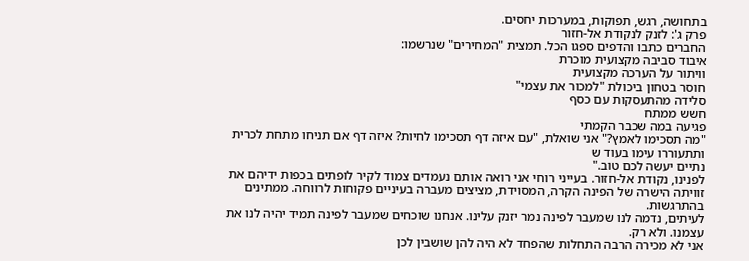בתחושה, רגש, תפוקות, במערכות יחסים.
פרק ג': לזנק לנקודת אל-חזור
החברים כתבו והדפים ספגו הכל. תמצית "המחירים" שנרשמו:
איבוד סביבה מקצועית מוכרת
וויתור על הערכה מקצועית
חוסר בטחון ביכולת "למכור את עצמי"
סלידה מהתעסקות עם כסף
חשש ממתח
פגיעה במה שכבר הקמתי
"מה תסכימו לאמץ?" אני שואלת, "עם איזה דף תסכימו לחיות? איזה דף אם תניחו מתחת לכרית ותתעוררו עימו בעוד ש
נתיים יעשה לכם טוב."
לפנינו, נקודת אל-חזור. בעייני רוחי אני רואה אותם נעמדים צמוד לקיר לופתים בכפות ידיהם את זוויתה הישרה של הפינה הקרה, המסוידת, מציצים מעברה בעיניים פקוחות לרווחה. ממתינים בהתרגשות.
לעיתים, נדמה לנו שמעבר לפינה נמר יזנק עלינו. אנחנו שוכחים שמעבר לפינה תמיד יהיה לנו את עצמנו. ולא רק.
אני לא מכירה הרבה התחלות שהפחד לא היה להן שושבין לכן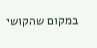במקום שהקושי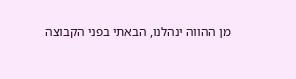מן ההווה ינהלנו, הבאתי בפני הקבוצה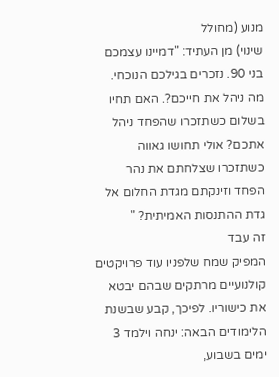מנוע (מחולל
שינוי) מן העתיד: "דמיינו עצמכם בני 90. נזכרים בגילכם הנוכחי. מה ניהל את חייכם?. האם תחיו בשלום כשתזכרו שהפחד ניהל אתכם? אולי תחושו גאווה כשתזכרו שצלחתם את נהר הפחד וזינקתם מגדת החלום אל גדת ההתנסות האמיתית? "
זה עבד
המפיק שמח שלפניו עוד פרויקטים קולנועיים מרתקים שבהם יבטא את כישוריו. לפיכך, קבע שבשנת הלימודים הבאה: ינחה וילמד 3 ימים בשבוע,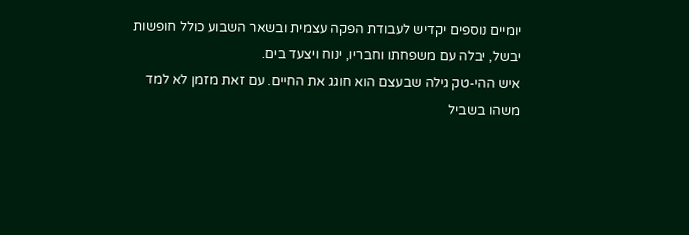יומיים נוספים יקדיש לעבודת הפקה עצמית ובשאר השבוע כולל חופשות יבשל, יבלה עם משפחתו וחבריו, ינוח ויצעד בים.
איש ההי-טק גילה שבעצם הוא חוגג את החיים. עם זאת מזמן לא למד
משהו בשביל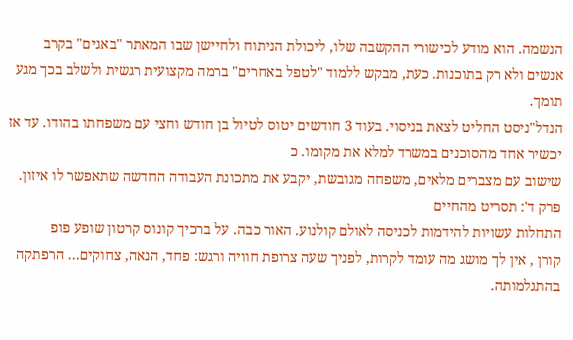הנשמה. הוא מודע לכישורי ההקשבה שלו, ליכולת הניתוח ולחיישן שבו המאתר "באגים" בקרב אנשים ולא רק בתוכנות. כעת, מבקש ללמוד "לטפל באחרים" ברמה מקצועית רגשית ולשלב בכך מגע תומך.
הנדל"ניסט החליט לצאת בניסוי. בעוד 3 חודשים יטוס לטיול בן חודש וחצי עם משפחתו בהודו. עד אז יכשיר אחד מהסוכנים במשרד למלא את מקומו. כ
שישוב עם מצברים מלאים, משפחה מגובשת, יקבע את מתכונת העבודה החדשה שתאפשר לו איזון.
פרק ד': תסריט מהחיים
התחלות עשויות להידמות לכניסה לאולם קולנוע. האור כבה. על ברכיך קונוס קרטון שופע פופ
קורן , אין לך מושג מה עומד לקרות, לפניך שעה צרופת חוויה ורגש: פחד, הנאה, צחוקים... הרפתקה בהתגלמותה.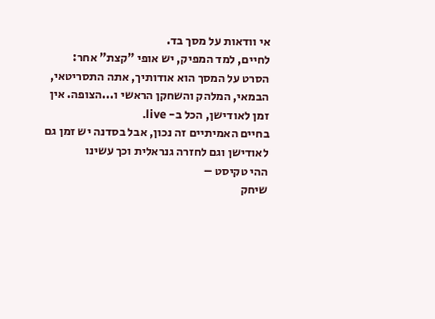אי וודאות על מסך בד.
לחיים, למד המפיק, יש אופי "קצת" אחר: הסרט על המסך הוא אודותיך, אתה התסריטאי, הבמאי, המלהק והשחקן הראשי ו...הצופה. אין זמן לאודישן, הכל ב- live.
בחיים האמיתיים זה נכון, אבל בסדנה יש זמן גם לאודישן וגם לחזרה גנראלית וכך עשינו
ההי טקיסט –
שיחק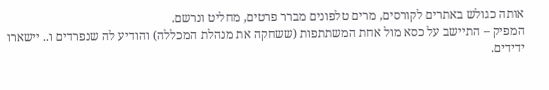אותה כגולש באתרים לקורסים, מרים טלפונים מברר פרטים, מחליט ונרשם.
המפיק – התיישב על כסא מול אחת המשתתפות (ששחקה את מנהלת המכללה) והודיע לה שנפרדים ו.. יישארו ידידים.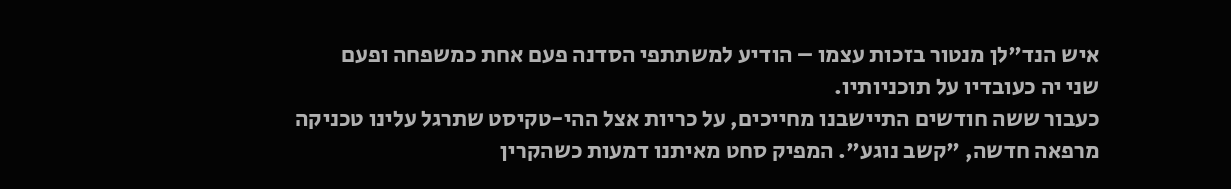איש הנד"לן מנטור בזכות עצמו – הודיע למשתתפי הסדנה פעם אחת כמשפחה ופעם
שני יה כעובדיו על תוכניותיו.
כעבור ששה חודשים התיישבנו מחייכים, על כריות אצל ההי-טקיסט שתרגל עלינו טכניקה מרפאה חדשה, "קשב נוגע". המפיק סחט מאיתנו דמעות כשהקרין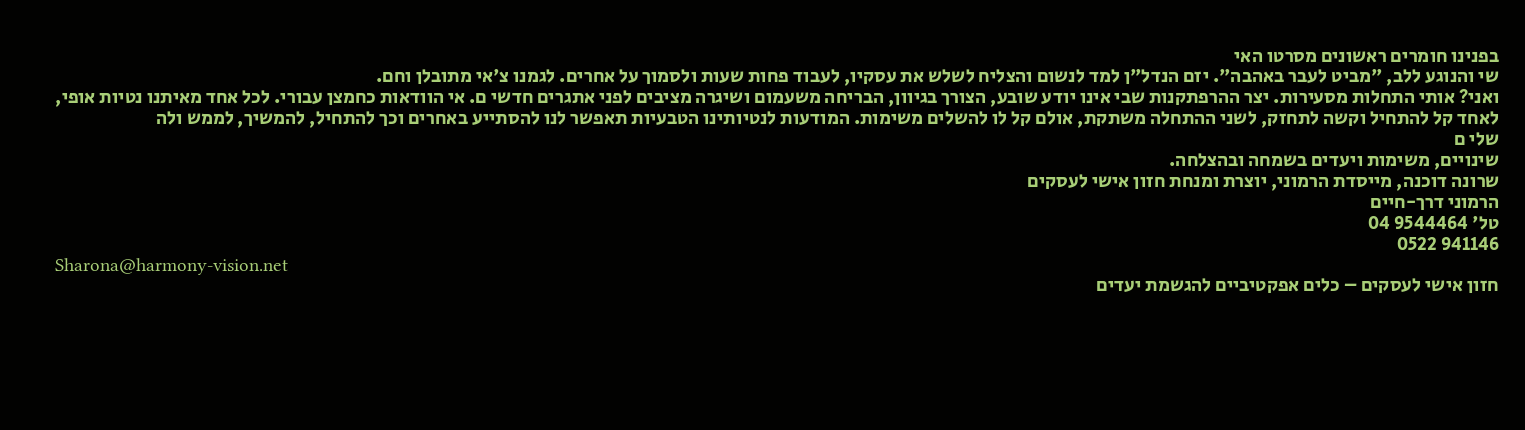בפנינו חומרים ראשונים מסרטו האי
שי והנוגע ללב, "מביט לעבר באהבה". יזם הנדל"ן למד לנשום והצליח לשלש את עסקיו, לעבוד פחות שעות ולסמוך על אחרים. לגמנו צ'אי מתובלן וחם.
ואני? אותי התחלות מסעירות. יצר ההרפתקנות שבי אינו יודע שובע, הצורך בגיוון, הבריחה משעמום ושיגרה מציבים לפני אתגרים חדשי ם. אי הוודאות כחמצן עבורי. לכל אחד מאיתנו נטיות אופי, לאחד קל להתחיל וקשה לתחזק, לשני ההתחלה משתקת, אולם קל לו להשלים משימות. המודעות לנטיותינו הטבעיות תאפשר לנו להסתייע באחרים וכך להתחיל, להמשיך, לממש ולה
שלי ם
שינויים, משימות ויעדים בשמחה ובהצלחה.
שרונה דוכנה, מייסדת הרמוני, יוצרת ומנחת חזון אישי לעסקים
הרמוני דרך-חיים
טל' 9544464 04
941146 0522
Sharona@harmony-vision.net
חזון אישי לעסקים – כלים אפקטיביים להגשמת יעדים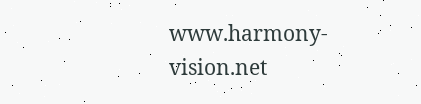www.harmony-vision.net